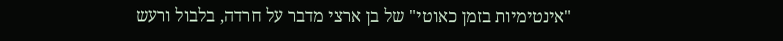"אינטימיות בזמן כאוטי" של בן ארצי מדבר על חרדה, בלבול ורעש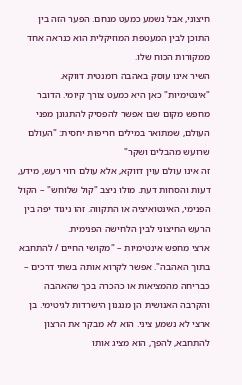חיצוני, אבל נשמע כמעט מנחם. הפער הזה בין התוכן לבין המעטפת המוזיקלית הוא כנראה אחד ממקורות הכוח שלו.
השיר אינו עוסק באהבה רומנטית דווקא. "אינטימיות" כאן היא כמעט צורך קיומי. הדובר מחפש מקום שבו אפשר להפסיק להתגונן מפני העולם, שמתואר במילים חריפות יחסית: "העולם שרועש מהבלים ושקר"
זה אינו עולם עוין דווקא, אלא עולם רווי רעש, מידע, דעות והסחות דעת. מולו ניצב "קול שלוחש" – הקול הפנימי, האינטואיציה או התקווה. זהו ניגוד יפה בין הרעש החיצוני לבין הלחישה הפנימית.
ארצי מחפש אינטימיות – "מקושי החיים / להתחבא בתוך האהבה". אפשר לקרוא אותה בשתי דרכים – כבריחה מהמציאות או כהכרה בכך שהאהבה והקרבה האנושית הן מנגנון הישרדות לגיטימי. בן ארצי לא נשמע ציני. הוא לא מבקר את הרצון להתחבא, להפך, הוא מציג אותו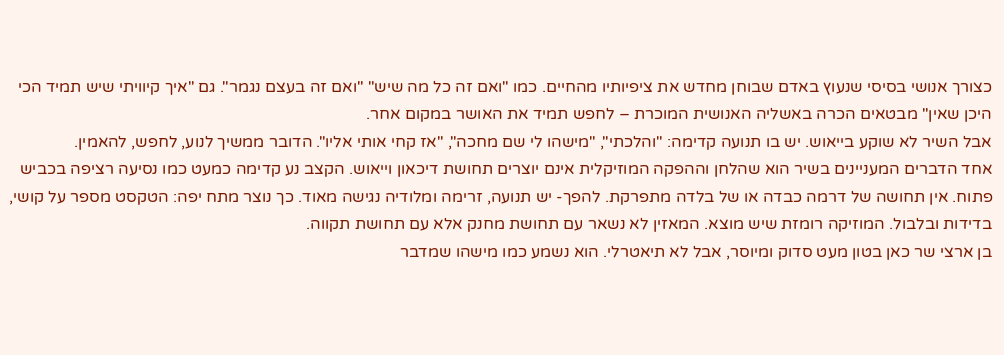כצורך אנושי בסיסי שנעוץ באדם שבוחן מחדש את ציפיותיו מהחיים. כמו "ואם זה כל מה שיש" "ואם זה בעצם נגמר". גם "איך קיוויתי שיש תמיד הכי היכן שאין" מבטאים הכרה באשליה האנושית המוכרת – לחפש תמיד את האושר במקום אחר.
אבל השיר לא שוקע בייאוש. יש בו תנועה קדימה: "והלכתי", "מישהו לי שם מחכה", "אז קחי אותי אליו". הדובר ממשיך לנוע, לחפש, להאמין.
אחד הדברים המעניינים בשיר הוא שהלחן וההפקה המוזיקלית אינם יוצרים תחושת דיכאון וייאוש. הקצב נע קדימה כמעט כמו נסיעה רציפה בכביש פתוח. אין תחושה של דרמה כבדה או של בלדה מתפרקת. להפך- יש תנועה, זרימה ומלודיה נגישה מאוד. כך נוצר מתח יפה: הטקסט מספר על קושי, בדידות ובלבול. המוזיקה רומזת שיש מוצא. המאזין לא נשאר עם תחושת מחנק אלא עם תחושת תקווה.
בן ארצי שר כאן בטון מעט סדוק ומיוסר, אבל לא תיאטרלי. הוא נשמע כמו מישהו שמדבר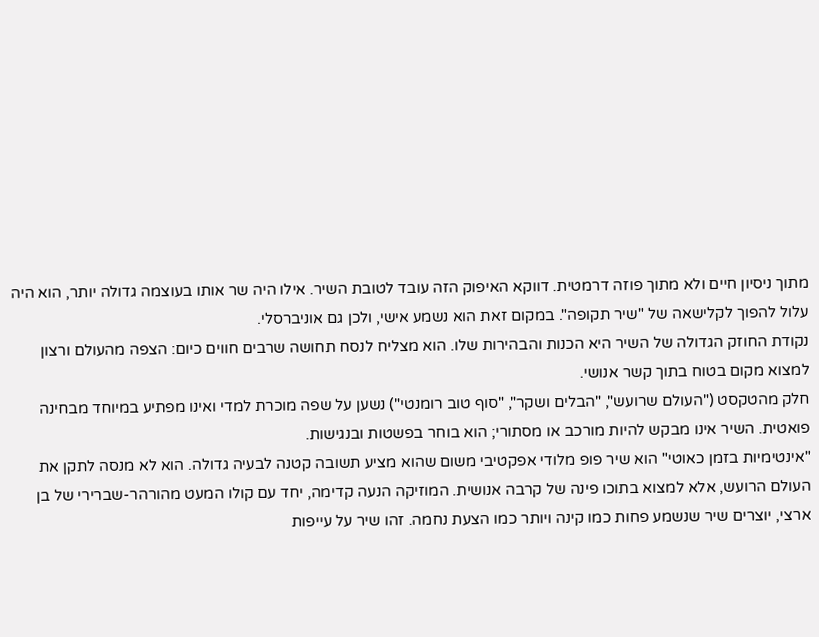מתוך ניסיון חיים ולא מתוך פוזה דרמטית. דווקא האיפוק הזה עובד לטובת השיר. אילו היה שר אותו בעוצמה גדולה יותר, הוא היה עלול להפוך לקלישאה של "שיר תקופה". במקום זאת הוא נשמע אישי, ולכן גם אוניברסלי.
נקודת החוזק הגדולה של השיר היא הכנות והבהירות שלו. הוא מצליח לנסח תחושה שרבים חווים כיום: הצפה מהעולם ורצון למצוא מקום בטוח בתוך קשר אנושי.
חלק מהטקסט ("העולם שרועש", "הבלים ושקר", "סוף טוב רומנטי") נשען על שפה מוכרת למדי ואינו מפתיע במיוחד מבחינה פואטית. השיר אינו מבקש להיות מורכב או מסתורי; הוא בוחר בפשטות ובנגישות.
"אינטימיות בזמן כאוטי" הוא שיר פופ מלודי אפקטיבי משום שהוא מציע תשובה קטנה לבעיה גדולה. הוא לא מנסה לתקן את העולם הרועש, אלא למצוא בתוכו פינה של קרבה אנושית. המוזיקה הנעה קדימה, יחד עם קולו המעט מהורהר-שברירי של בן ארצי, יוצרים שיר שנשמע פחות כמו קינה ויותר כמו הצעת נחמה. זהו שיר על עייפות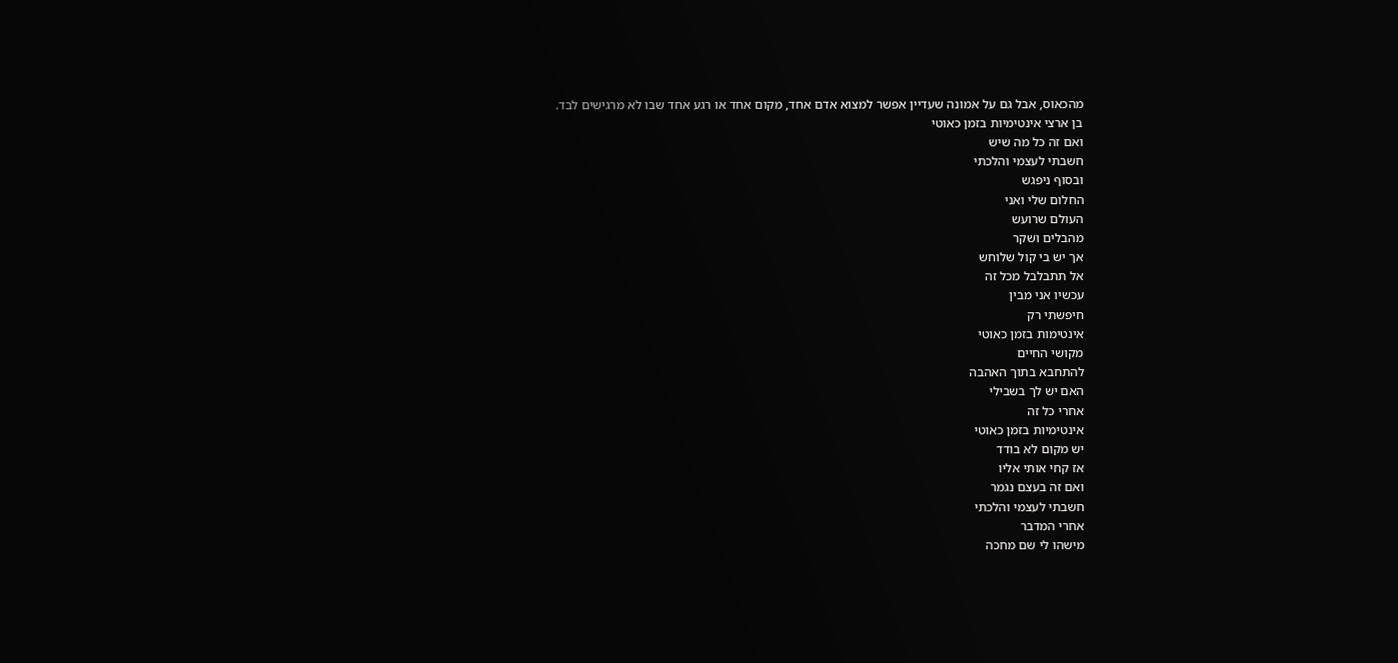מהכאוס, אבל גם על אמונה שעדיין אפשר למצוא אדם אחד, מקום אחד או רגע אחד שבו לא מרגישים לבד.
בן ארצי אינטימיות בזמן כאוטי
ואם זה כל מה שיש
חשבתי לעצמי והלכתי
ובסוף ניפגש
החלום שלי ואני
העולם שרועש
מהבלים ושקר
אך יש בי קול שלוחש
אל תתבלבל מכל זה
עכשיו אני מבין
חיפשתי רק
אינטימות בזמן כאוטי
מקושי החיים
להתחבא בתוך האהבה
האם יש לך בשבילי
אחרי כל זה
אינטימיות בזמן כאוטי
יש מקום לא בודד
אז קחי אותי אליו
ואם זה בעצם נגמר
חשבתי לעצמי והלכתי
אחרי המדבר
מישהו לי שם מחכה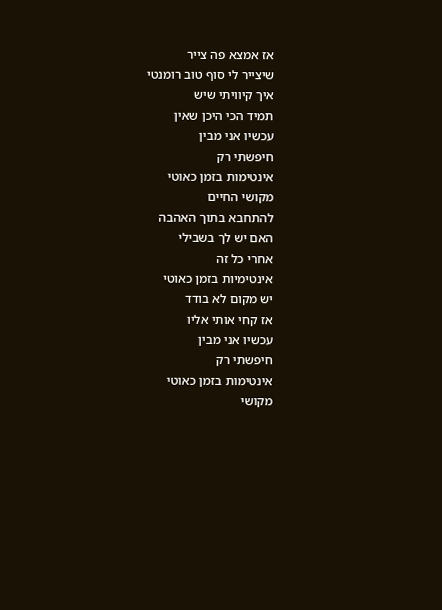אז אמצא פה צייר
שיצייר לי סוף טוב רומנטי
איך קיוויתי שיש
תמיד הכי היכן שאין
עכשיו אני מבין
חיפשתי רק
אינטימות בזמן כאוטי
מקושי החיים
להתחבא בתוך האהבה
האם יש לך בשבילי
אחרי כל זה
אינטימיות בזמן כאוטי
יש מקום לא בודד
אז קחי אותי אליו
עכשיו אני מבין
חיפשתי רק
אינטימות בזמן כאוטי
מקושי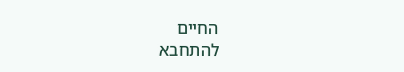החיים
להתחבא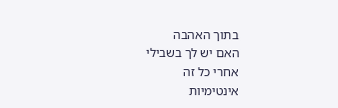בתוך האהבה
האם יש לך בשבילי
אחרי כל זה
אינטימיות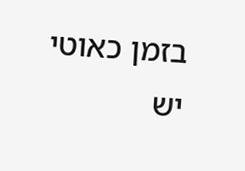בזמן כאוטי
יש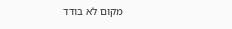מקום לא בודד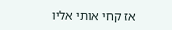אז קחי אותי אליו